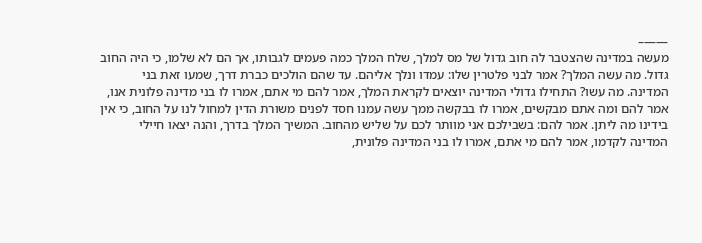——–
מעשה במדינה שהצטבר לה חוב גדול של מס למלך, שלח המלך כמה פעמים לגבותו, אך הם לא שלמו, כי היה החוב גדול. מה עשה המלך? אמר לבני פלטרין שלו: עמדו ונלך אליהם. עד שהם הולכים כברת דרך, שמעו זאת בני המדינה. מה עשו? התחילו גדולי המדינה יוצאים לקראת המלך, אמר להם מי אתם, אמרו לו בני מדינה פלונית אנו, אמר להם ומה אתם מבקשים, אמרו לו בבקשה ממך עשה עמנו חסד לפנים משורת הדין למחול לנו על החוב, כי אין בידינו מה ליתן. אמר להם: בשבילכם אני מוותר לכם על שליש מהחוב. המשיך המלך בדרך, והנה יצאו חיילי המדינה לקדמו, אמר להם מי אתם, אמרו לו בני המדינה פלונית,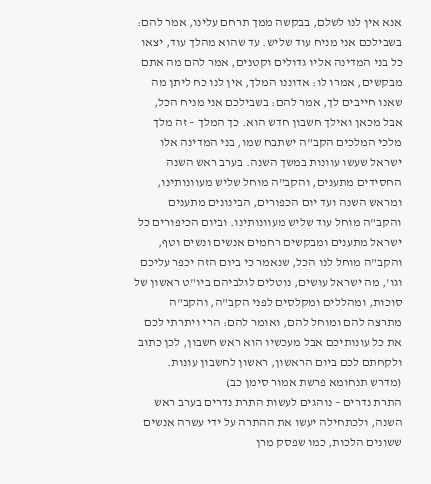אנא אין לנו לשלם, בבקשה ממך תרחם עלינו, אמר להם: בשבילכם אני מניח עוד שליש. עד שהוא מהלך עוד, יצאו כל בני המדינה אליו גדולים וקטנים, אמר להם מה אתם מבקשים, אמרו לו: אדוננו המלך, אין לנו כח ליתן מה שאנו חייבים לך, אמר להם: בשבילכם אני מניח הכל, אבל מכאן ואילך חשבון חדש הוא. כך המלך – זה מלך מלכי המלכים הקב"ה ישתבח שמו, בני המדינה אלו ישראל שעשו עוונות במשך השנה. בערב ראש השנה החסידים מתענים, והקב"ה מוחל שליש מעוונותינו, ומראש השנה ועד יום הכפורים, הבינונים מתענים והקב"ה מוחל עוד שליש מעוונותינו. וביום הכיפורים כל ישראל מתענים ומבקשים רחמים אנשים ונשים וטף, והקב"ה מוחל לנו הכל, שנאמר כי ביום הזה יכפר עליכם וגו', מה ישראל עושים, נוטלים לולביהם ביו"ט ראשון של סוכות, ומהללים ומקלסים לפני הקב"ה, והקב"ה מתרצה להם ומוחל להם, ואומר להם: הרי ויתרתי לכם את כל עונותיכם אבל מעכשיו הוא ראש חשבון, לכן כתוב ולקחתם לכם ביום הראשון, ראשון לחשבון עונות. (מדרש תנחומא פרשת אמור סימן כב)
התרת נדרים – נוהגים לעשות התרת נדרים בערב ראש השנה, ולכתחילה יעשו את ההתרה על ידי עשרה אנשים ששונים הלכות, כמו שפסק מרן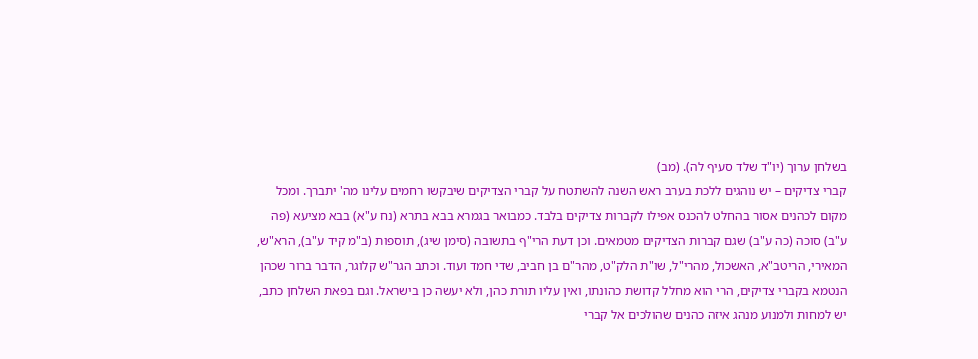בשלחן ערוך (יו"ד שלד סעיף לה). (מב)
קברי צדיקים – יש נוהגים ללכת בערב ראש השנה להשתטח על קברי הצדיקים שיבקשו רחמים עלינו מה' יתברך. ומכל מקום לכהנים אסור בהחלט להכנס אפילו לקברות צדיקים בלבד. כמבואר בגמרא בבא בתרא (נח ע"א) בבא מציעא (פה ע"ב) סוכה (כה ע"ב) שגם קברות הצדיקים מטמאים. וכן דעת הרי"ף בתשובה (סימן שיג), תוספות (ב"מ קיד ע"ב), הרא"ש, המאירי, הריטב"א, האשכול, מהרי"ל, שו"ת הלק"ט, מהר"ם בן חביב, שדי חמד ועוד. וכתב הגר"ש קלוגר, הדבר ברור שכהן הנטמא בקברי צדיקים, הרי הוא מחלל קדושת כהונתו, ואין עליו תורת כהן, ולא יעשה כן בישראל. וגם בפאת השלחן כתב, יש למחות ולמנוע מנהג איזה כהנים שהולכים אל קברי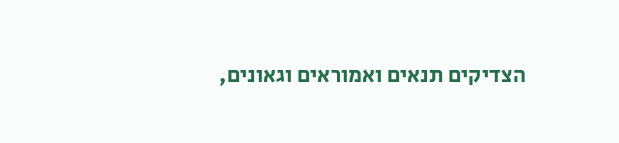הצדיקים תנאים ואמוראים וגאונים,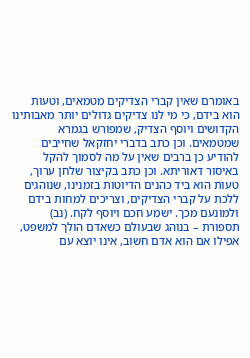באומרם שאין קברי הצדיקים מטמאים, וטעות הוא בידם, כי מי לנו צדיקים גדולים יותר מאבותינו הקדושים ויוסף הצדיק, שמפורש בגמרא שמטמאים. וכן כתב בדברי יחזקאל שחייבים להודיע כן ברבים שאין על מה לסמוך להקל באיסור דאוריתא. וכן כתב בקיצור שלחן ערוך, טעות הוא ביד כהנים הדיוטות בזמנינו, שנוהגים ללכת על קברי הצדיקים, וצריכים למחות בידם ולמונעם מכך. ישמע חכם ויוסף לקח. (נב)
תספורת – בנוהג שבעולם כשאדם הולך למשפט, אפילו אם הוא אדם חשוב, אינו יוצא עם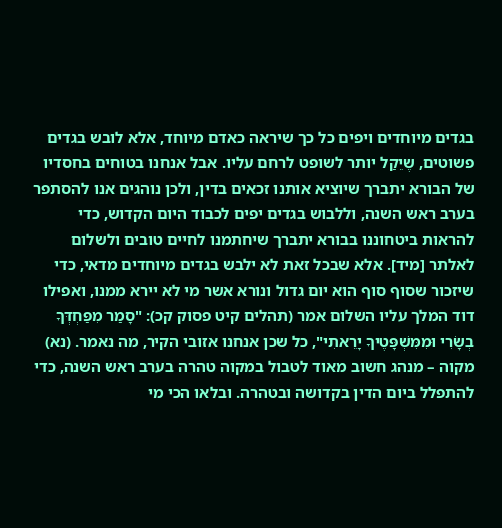בגדים מיוחדים ויפים כל כך שיראה כאדם מיוחד, אלא לובש בגדים פשוטים, שֶיֵקַל יותר לשופט לרחם עליו. אבל אנחנו בטוחים בחסדיו של הבורא יתברך שיוציא אותנו זכאים בדין, ולכן נוהגים אנו להסתפר בערב ראש השנה, וללבוש בגדים יפים לכבוד היום הקדוש, כדי להראות ביטחוננו בבורא יתברך שיחתמנו לחיים טובים ולשלום לאלתר [מיד]. אלא שבכל זאת לא ילבש בגדים מיוחדים מדאי, כדי שיזכור שסוף סוף הוא יום גדול ונורא אשר מי לא יירא ממנו, ואפילו דוד המלך עליו השלום אמר (תהלים קיט פסוק קכ): "סָמַר מִפַּחְדְּךָ בְשָׂרִי וּמִמִּשְׁפָּטֶיךָ יָרֵאתִי", כל שכן אנחנו אזובי הקיר, מה נאמר. (נא)
מקוה – מנהג חשוב מאוד לטבול במקוה טהרה בערב ראש השנה, כדי להתפלל ביום הדין בקדושה ובטהרה. ובלאו הכי מי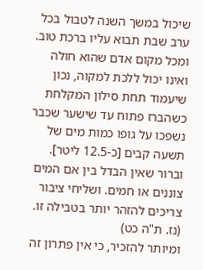שיכול במשך השנה לטבול בכל ערב שבת תבוא עליו ברכת טוב. ומכל מקום אדם שהוא חולה ואינו יכול ללכת למקוה, נכון שיעמוד תחת סילון המקלחת כשהברז פתוח עד שישער שכבר נשפכו על גופו כמות מים של תשעה קבים [כ-12.5 ליטר]. וברור שאין הבדל בין אם המים צוננים או חמים. ושליחי ציבור צריכים להזהר יותר בטבילה זו. (נז. ת"ה כט)
ומיותר להזכיר, כי אין פתרון זה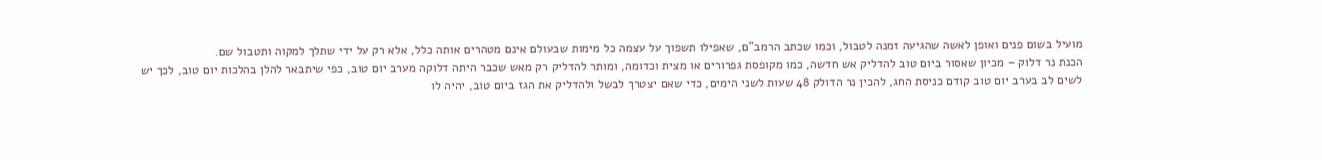מועיל בשום פנים ואופן לאשה שהגיעה זמנה לטבול, וכמו שכתב הרמב"ם, שאפילו תשפוך על עצמה כל מימות שבעולם אינם מטהרים אותה כלל, אלא רק על ידי שתלך למקוה ותטבול שם.
הכנת נר דלוק – מכיון שאסור ביום טוב להדליק אש חדשה, כמו מקופסת גפרורים או מצית וכדומה, ומותר להדליק רק מאש שכבר היתה דלוקה מערב יום טוב, כפי שיתבאר להלן בהלכות יום טוב, לכך יש לשים לב בערב יום טוב קודם כניסת החג, להכין נר הדולק 48 שעות לשני הימים, כדי שאם יצטרך לבשל ולהדליק את הגז ביום טוב, יהיה לו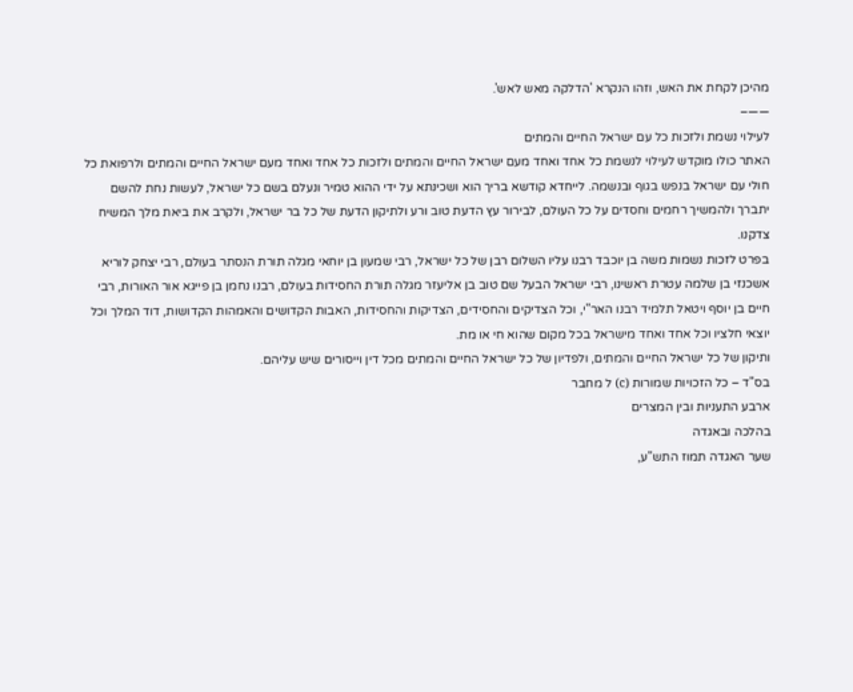מהיכן לקחת את האש, וזהו הנקרא 'הדלקה מאש לאש'.
——–
לעילוי נשמת ולזכות כל עם ישראל החיים והמתים
האתר כולו מוקדש לעילוי לנשמת כל אחד ואחד מעם ישראל החיים והמתים ולזכות כל אחד ואחד מעם ישראל החיים והמתים ולרפואת כל חולי עם ישראל בנפש בגוף ובנשמה. לייחדא קודשא בריך הוא ושכינתא על ידי ההוא טמיר ונעלם בשם כל ישראל, לעשות נחת להשם יתברך ולהמשיך רחמים וחסדים על כל העולם, לבירור עץ הדעת טוב ורע ולתיקון הדעת של כל בר ישראל, ולקרב את ביאת מלך המשיח צדקנו.
בפרט לזכות נשמות משה בן יוכבד רבנו עליו השלום רבן של כל ישראל, רבי שמעון בן יוחאי מגלה תורת הנסתר בעולם, רבי יצחק לוריא אשכנזי בן שלמה עטרת ראשינו, רבי ישראל הבעל שם טוב בן אליעזר מגלה תורת החסידות בעולם, רבנו נחמן בן פייגא אור האורות, רבי חיים בן יוסף ויטאל תלמיד רבנו האר"י, וכל הצדיקים והחסידים, הצדיקות והחסידות, האבות הקדושים והאמהות הקדושות, דוד המלך וכל יוצאי חלציו וכל אחד ואחד מישראל בכל מקום שהוא חי או מת.
ותיקון של כל ישראל החיים והמתים, ולפדיון של כל ישראל החיים והמתים מכל דין וייסורים שיש עליהם.
בס"ד – כל הזכויות שמורות (c) ל מחבר
ארבע התעניות ובין המצרים
בהלכה ובאגדה
שער האגדה תמוז התש"ע,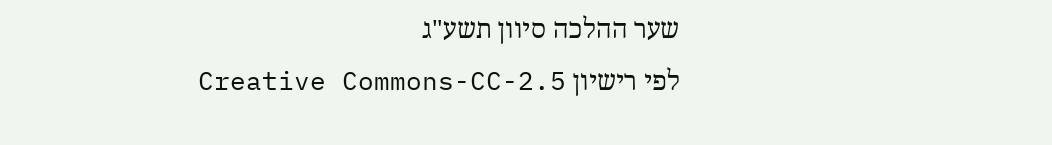שער ההלכה סיוון תשע"ג
לפי רישיון Creative Commons-CC-2.5